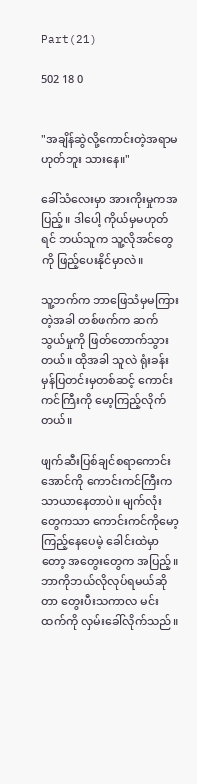Part(21)

502 18 0


"အချိန်ဆွဲလို့ကောင်းတဲ့အရာမဟုတ်ဘူး သားနေ။"

ခေါ်သံလေးမှာ အားကိုးမှုကအပြည့်။ ဒါပေါ့ ကိုယ်မှမဟုတ်ရင် ဘယ်သူက သူ့လိုအင်တွေကို ဖြည့်ပေးနိုင်မှာလဲ။

သူ့ဘက်က ဘာဖြေသံမှမကြားတဲ့အခါ တစ်ဖက်က ဆက်သွယ်မှုကို ဖြတ်တောက်သွားတယ်။ ထိုအခါ သူလဲ ရုံးခန်းမှန်ပြတင်းမှတစ်ဆင့် ကောင်းကင်ကြီးကို မော့ကြည့်လိုက်တယ်။

ဖျက်ဆီးပြစ်ချင်စရာကောင်းအောင်ကို ကောင်းကင်ကြီးက သာယာနေတာပဲ။ မျက်လုံးတွေကသာ ကောင်းကင်ကိုမော့ကြည့်နေပေမဲ့ ခေါင်းထဲမှာတော့ အတွေးတွေက အပြည့်။ ဘာကိုဘယ်လိုလုပ်ရမယ်ဆိုတာ တွေးပီးသကာလ မင်းထက်ကို လှမ်းခေါ်လိုက်သည်။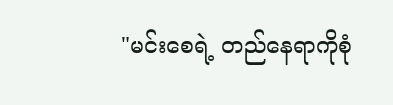"မင်းစေရဲ့ တည်နေရာကိုစုံ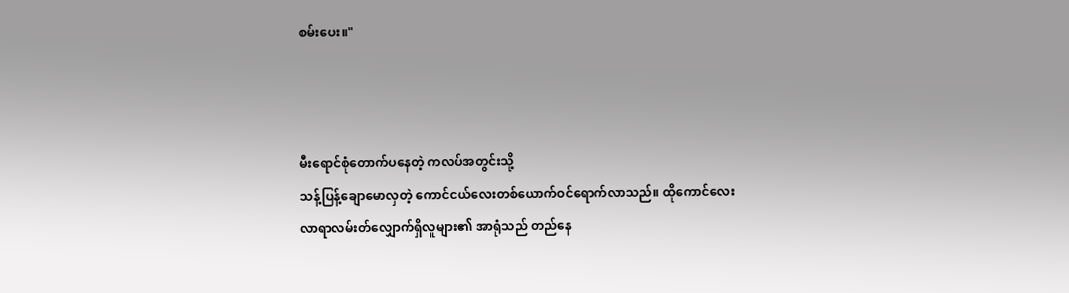စမ်းပေး။"



မီးရောင်စုံတောက်ပနေတဲ့ ကလပ်အတွင်းသို့
သန့်ပြန့်ချောမောလှတဲ့ ကောင်ငယ်လေးတစ်ယောက်ဝင်ရောက်လာသည်။ ထိုကောင်လေးလာရာလမ်းတ်လျှောက်ရှိလူများ၏ အာရုံသည် တည်နေ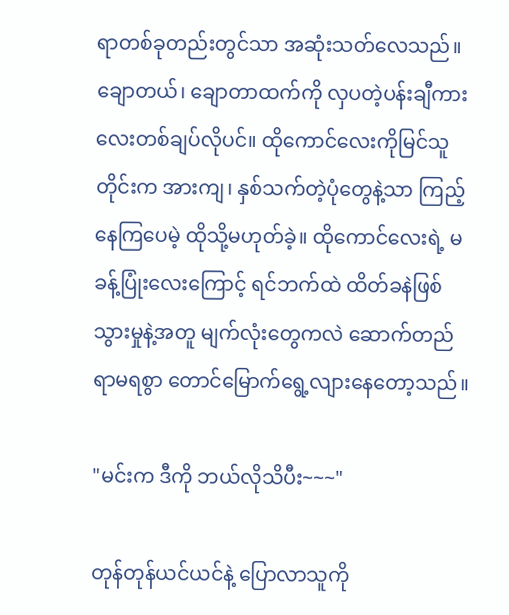ရာတစ်ခုတည်းတွင်သာ အဆုံးသတ်လေသည်။ ချောတယ်၊ ချောတာထက်ကို လှပတဲ့ပန်းချီကားလေးတစ်ချပ်လိုပင်။ ထိုကောင်လေးကိုမြင်သူတိုင်းက အားကျ၊ နှစ်သက်တဲ့ပုံတွေနဲ့သာ ကြည့်နေကြပေမဲ့ ထိုသို့မဟုတ်ခဲ့။ ထိုကောင်လေးရဲ့ မခန့်ပြုံးလေးကြောင့် ရင်ဘက်ထဲ ထိတ်ခနဲဖြစ်သွားမှုနဲ့အတူ မျက်လုံးတွေကလဲ ဆောက်တည်ရာမရစွာ တောင်မြောက်ရွေ့လျားနေတော့သည်။

"မင်းက ဒီကို ဘယ်လိုသိပီး~~~"

တုန်တုန်ယင်ယင်နဲ့ ပြောလာသူကို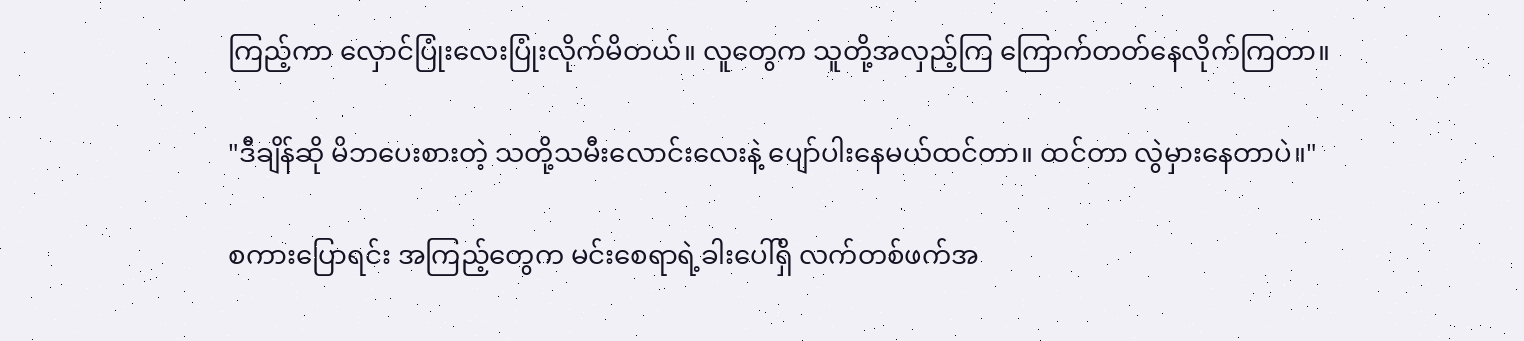ကြည့်ကာ လှောင်ပြုံးလေးပြုံးလိုက်မိတယ်။ လူတွေက သူတို့အလှည့်ကြ ကြောက်တတ်နေလိုက်ကြတာ။

"ဒီချိန်ဆို မိဘပေးစားတဲ့ သတို့သမီးလောင်းလေးနဲ့ ပျော်ပါးနေမယ်ထင်တာ။ ထင်တာ လွဲမှားနေတာပဲ။"

စကားပြောရင်း အကြည့်တွေက မင်းစေရာရဲ့ခါးပေါ်ရှိ လက်တစ်‌ဖက်အ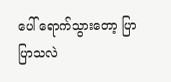ပေါ် ရောက်သွားတော့ ပြာပြာသလဲ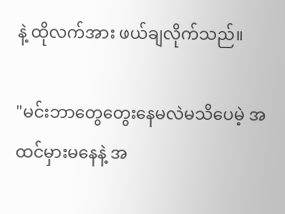နဲ့ ထိုလက်အား ဖယ်ချလိုက်သည်။

"မင်းဘာတွေတွေးနေမလဲမသိပေမဲ့ အထင်မှားမနေနဲ့ အ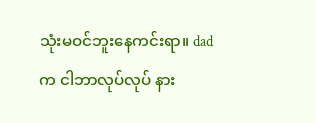သုံးမဝင်ဘူးနေကင်းရာ။ dadက ငါဘာလုပ်လုပ် နား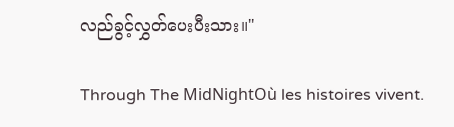လည်ခွင့်လွှတ်ပေးပီးသား။"

Through The MidNightOù les histoires vivent.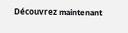Découvrez maintenant